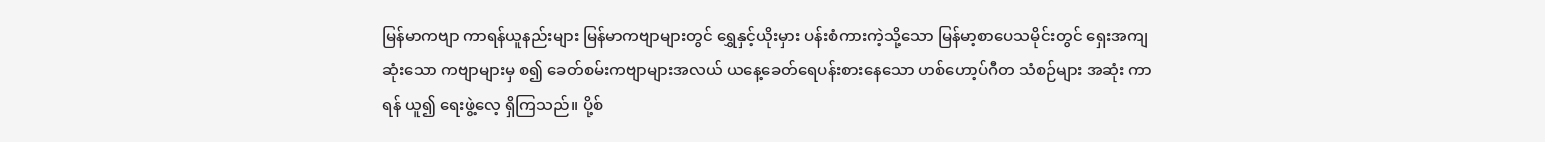မြန်မာကဗျာ ကာရန်ယူနည်းများ မြန်မာကဗျာများတွင် ရွှေနှင့်ယိုးမှား ပန်းစံကားကဲ့သို့သော မြန်မာ့စာပေသမိုင်းတွင် ရှေးအကျဆုံးသော ကဗျာများမှ စ၍ ခေတ်စမ်းကဗျာများအလယ် ယနေ့ခေတ်ရေပန်းစားနေသော ဟစ်ဟော့ပ်ဂီတ သံစဉ်များ အဆုံး ကာရန် ယူ၍ ရေးဖွဲ့လေ့ ရှိကြသည်။ ပို့စ်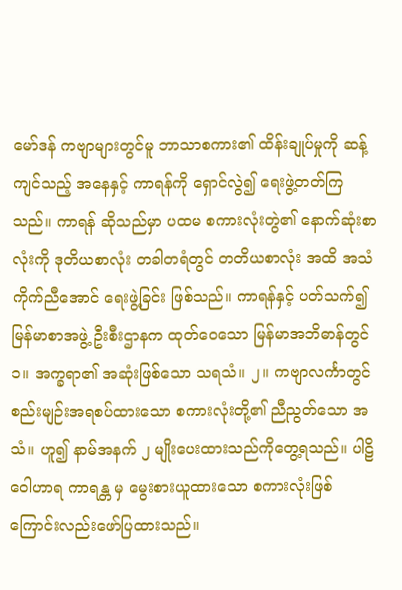မော်ဒန် ကဗျာများတွင်မူ ဘာသာစကား၏ ထိန်းချုပ်မှုကို ဆန့်ကျင်သည့် အနေနှင့် ကာရန်ကို ရှောင်လွဲ၍ ရေးဖွဲ့တတ်ကြသည်။ ကာရန် ဆိုသည်မှာ ပထမ စကားလုံးတွဲ၏ နောက်ဆုံးစာလုံးကို ဒုတိယစာလုံး တခါတရံတွင် တတိယစာလုံး အထိ အသံကိုက်ညီအောင် ရေးဖွဲ့ခြင်း ဖြစ်သည်။ ကာရန်နှင့် ပတ်သက်၍ မြန်မာစာအဖွဲ့ ဦးစီးဌာနက ထုတ်ဝေသော မြန်မာအဘိဓာန်တွင် ၁။ အက္ခရာ၏ အဆုံးဖြစ်သော သရသံ။ ၂။ ကဗျာလင်္ကာတွင် စည်းမျဉ်းအရစပ်ထားသော စကားလုံးတို့၏ ညီညွတ်သော အသံ။ ဟူ၍ နာမ်အနက် ၂ မျိုးပေးထားသည်ကိုတွေ့ရသည်။ ပါဠိဝေါဟာရ ကာရန္တ မှ မွေးစားယူထားသော စကားလုံးဖြစ်ကြောင်းလည်းဖော်ပြထားသည်။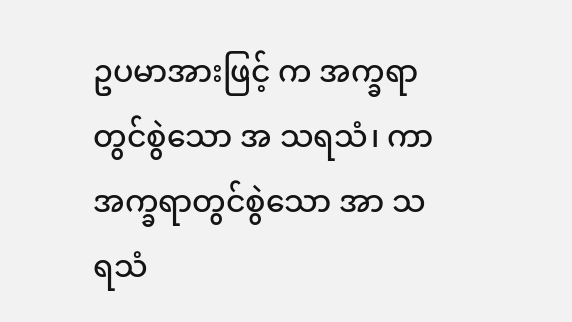ဥပမာအားဖြင့် က အက္ခရာတွင်စွဲသော အ သရသံ၊ ကာ အက္ခရာတွင်စွဲသော အာ သရသံ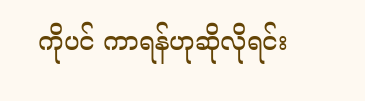ကိုပင် ကာရန်ဟုဆိုလိုရင်း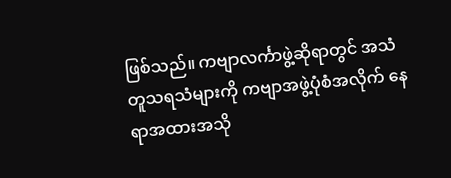ဖြစ်သည်။ ကဗျာလင်္ကာဖွဲ့ဆိုရာတွင် အသံတူသရသံများကို ကဗျာအဖွဲ့ပုံစံအလိုက် နေရာအထားအသို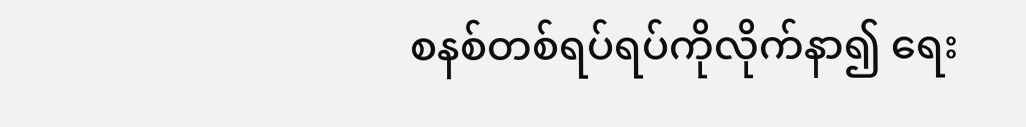စနစ်တစ်ရပ်ရပ်ကိုလိုက်နာ၍ ရေး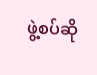ဖွဲ့စပ်ဆို